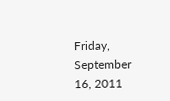Friday, September 16, 2011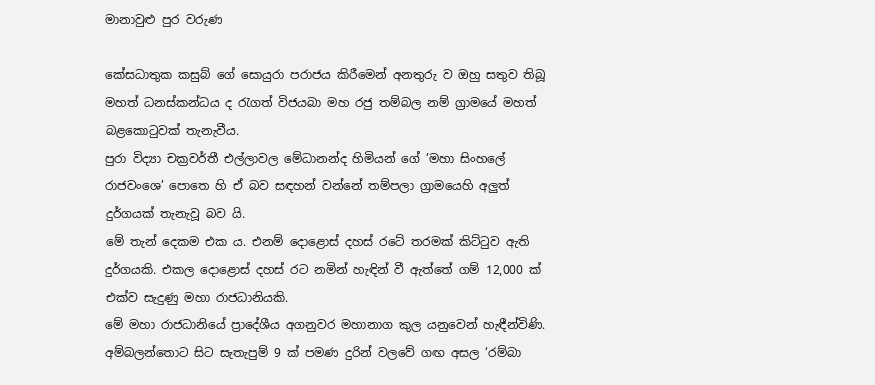මානාවුළු පුර වරුණ

කේසධාතුක කසුබ් ගේ සොයුරා පරාජය කිරීමෙන් අනතුරු ව ඔහු සතුව තිබූ මහත් ධනස්කන්ධය ද රැගත් විජයබා මහ රජු තම්බල නම් ග්‍රාමයේ මහත් බළකොටුවක් තැනැවීය.
පුරා විද්‍යා චක්‍රවර්තී එල්ලාවල මේධානන්ද හිමියන් ගේ ’මහා සිංහලේ රාජවංශෙ’ පොතෙ හි ඒ බව සඳහන් වන්නේ තම්පලා ග්‍රාමයෙහි අලුත් දුර්ගයක් තැනැවූ බව යි.
මේ තැන් දෙකම එක ය. එනම් දොළොස් දහස් රටේ තරමක් කිට්ටුව ඇති දුර්ගයකි. එකල දොළොස් දහස් රට නමින් හැඳින් වී ඇත්තේ ගම් 12,000 ක් එක්ව සැදුණු මහා රාජධානියකි.
මේ මහා රාජධානියේ ප්‍රාදේශීය අගනුවර මහානාග කුල යනුවෙන් හැඳීන්විණි. අම්බලන්තොට සිට සැතැපුම් 9 ක් පමණ දුරින් වලවේ ගඟ අසල ‘රම්බා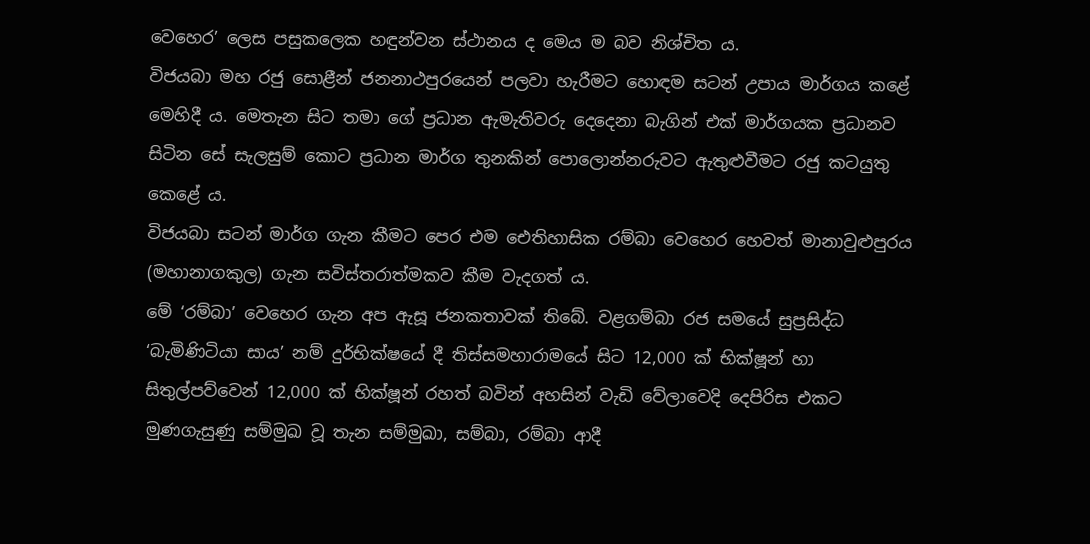වෙහෙර’ ලෙස පසුකලෙක හඳුන්වන ස්ථානය ද මෙය ම බව නිශ්චිත ය.
විජයබා මහ රජු සොළීන් ජනනාථපුරයෙන් පලවා හැරීමට හොඳම සටන් උපාය මාර්ගය කළේ මෙහිදී ය. මෙතැන සිට තමා ගේ ප්‍රධාන ඇමැතිවරු දෙදෙනා බැගින් එක් මාර්ගයක ප්‍රධානව සිටින සේ සැලසුම් කොට ප්‍රධාන මාර්ග තුනකින් පොලොන්නරුවට ඇතුළුවීමට රජු කටයුතු කෙළේ ය.
විජයබා සටන් මාර්ග ගැන කීමට පෙර එම ඓතිහාසික රම්බා වෙහෙර හෙවත් මානාවුළුපුරය (මහානාගකුල) ගැන සවිස්තරාත්මකව කීම වැදගත් ය.
මේ ‘රම්බා’ වෙහෙර ගැන අප ඇසූ ජනකතාවක් තිබේ. වළගම්බා රජ සමයේ සුප්‍රසිද්ධ ‘බැමිණිටියා සාය’ නම් දුර්භික්ෂයේ දී තිස්සමහාරාමයේ සිට 12,000 ක් භික්ෂූන් හා සිතුල්පව්වෙන් 12,000 ක් භික්ෂූන් රහත් බවින් අහසින් වැඩි වේලාවෙදි දෙපිරිස එකට මුණගැසුණු සම්මුඛ වූ තැන සම්මුඛා, සම්බා, රම්බා ආදී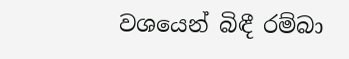වශයෙන් බිඳී රම්බා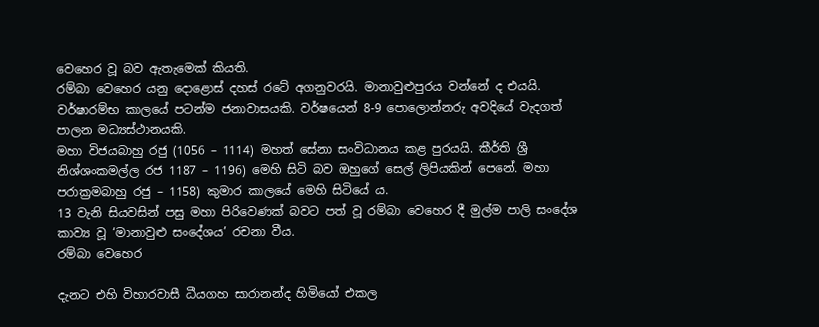වෙහෙර වූ බව ඇතැමෙක් කියති.
රම්බා වෙහෙර යනු දොළොස් දහස් රටේ අගනුවරයි. මානාවුළුපුරය වන්නේ ද එයයි. වර්ෂාරම්භ කාලයේ පටන්ම ජනාවාසයකි. වර්ෂයෙන් 8-9 පොලොන්නරු අවදියේ වැදගත් පාලන මධ්‍යස්ථානයකි.
මහා විජයබාහු රජු (1056 – 1114) මහත් සේනා සංවිධානය කළ පුරයයි. කීර්ති ශ්‍රී නිශ්ශංකමල්ල රජ 1187 – 1196) මෙහි සිටි බව ඔහුගේ සෙල් ලිපියකින් පෙනේ. මහා පරාක්‍රමබාහු රජු – 1158) කුමාර කාලයේ මෙහි සිටියේ ය.
13 වැනි සියවසින් පසු මහා පිරිවෙණක් බවට පත් වූ රම්බා වෙහෙර දී මුල්ම පාලි සංදේශ කාව්‍ය වූ ‘මානාවුළු සංදේශය’ රචනා වීය.
රම්බා වෙහෙර

දැනට එහි විහාරවාසී ධීයගහ සාරානන්ද හිමියෝ එකල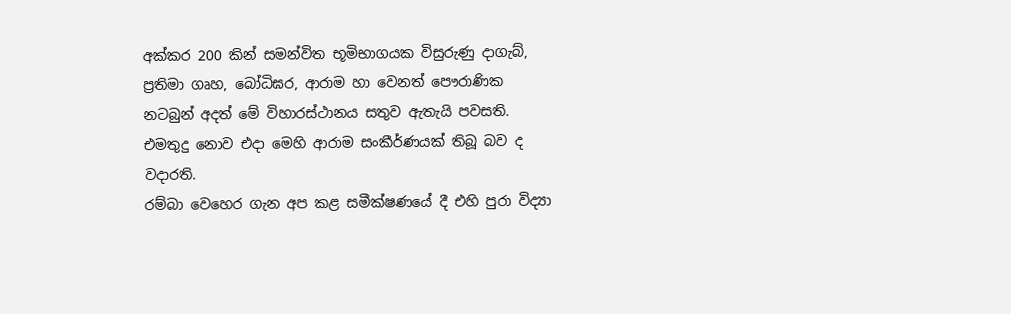අක්කර 200 කින් සමන්විත භූමිභාගයක විසුරුණු දාගැබ්, ප්‍රතිමා ගෘහ, බෝධිඝර, ආරාම හා වෙනත් පෞරාණික නටබුන් අදත් මේ විහාරස්ථානය සතුව ඇතැයි පවසති. එමතුදු නොව එදා මෙහි ආරාම සංකීර්ණයක් තිබූ බව ද වදාරති.
රම්බා වෙහෙර ගැන අප කළ සමීක්ෂණයේ දී එහි පුරා විද්‍යා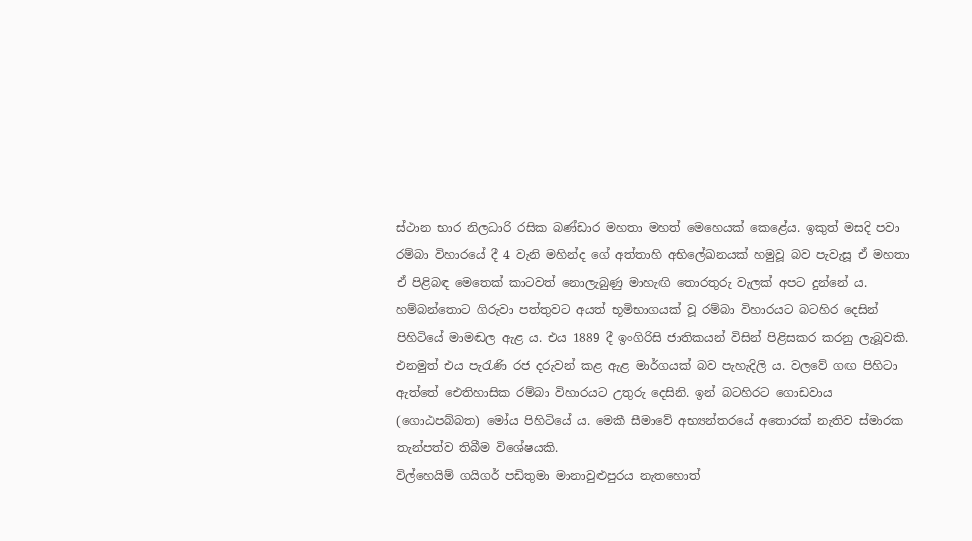ස්ථාන භාර නිලධාරි රසික බණ්ඩාර මහතා මහත් මෙහෙයක් කෙළේය. ඉකුත් මසදි පවා රම්බා විහාරයේ දී 4 වැනි මහින්ද ගේ අත්තාහි අභිලේඛනයක් හමුවූ බව පැවැසූ ඒ මහතා ඒ පිළිබඳ මෙතෙක් කාටවත් නොලැබුණු මාහැඟි තොරතුරු වැලක් අපට දුන්නේ ය.
හම්බන්තොට ගිරුවා පත්තුවට අයත් භූමිභාගයක් වූ රම්බා විහාරයට බටහිර දෙසින් පිහිටියේ මාමඬල ඇළ ය. එය 1889 දී ඉංගිරිසි ජාතිකයන් විසින් පිළිසකර කරනු ලැබූවකි. එනමුත් එය පැරැණි රජ දරුවන් කළ ඇළ මාර්ගයක් බව පැහැදිලි ය. වලවේ ගඟ පිහිටා ඇත්තේ ඓතිහාසික රම්බා විහාරයට උතුරු දෙසිනි. ඉන් බටහිරට ගොඩවාය (ගොඨපබ්බත) මෝය පිහිටියේ ය. මෙකී සීමාවේ අභ්‍යන්තරයේ අතොරක් නැතිව ස්මාරක තැන්පත්ව තිබීම විශේෂයකි.
විල්හෙයිම් ගයිගර් පඩිතුමා මානාවුළුපුරය නැතහොත්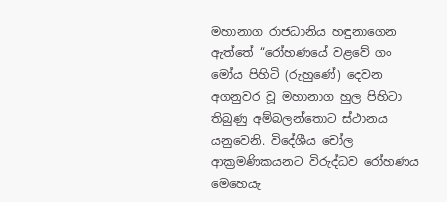මහානාග රාජධානිය හඳුනාගෙන ඇත්තේ “රෝහණයේ වළවේ ගං මෝය පිහිටි (රුහුණේ) දෙවන අගනුවර වූ මහානාග හුල පිහිටා තිබුණු අම්බලන්තොට ස්ථානය යනුවෙනි. විදේශීය චෝල ආක්‍රමණිකයනට විරුද්ධව රෝහණය මෙහෙයැ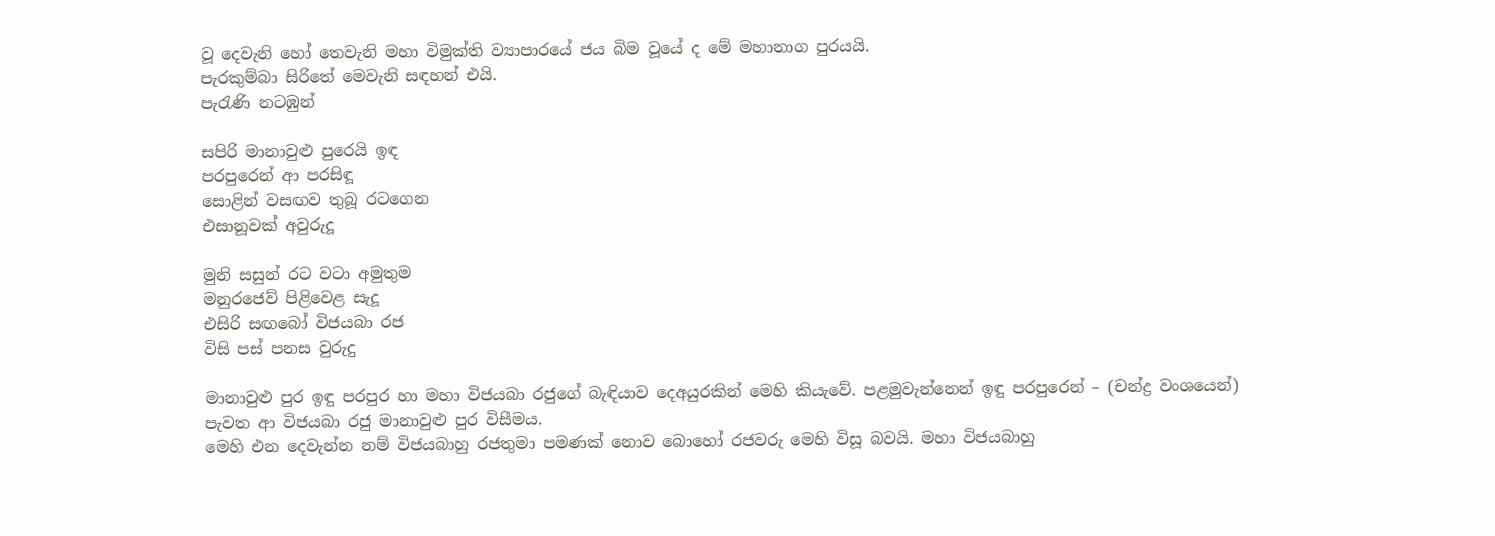වූ දෙවැනි හෝ තෙවැනි මහා විමුක්ති ව්‍යාපාරයේ ජය බිම වූයේ ද මේ මහානාග පුරයයි.
පැරකුම්බා සිරිතේ මෙවැනි සඳහන් එයි.
පැරැණි නටඹුන්

සපිරි මානාවුළු පුරෙයි ඉඳ
පරපුරෙන් ආ පරසිඳූ
සොළින් වසඟව තුබූ රටගෙන
එසානූවක් අවුරුදූ

මුනි සසුන් රට වටා අමුතුම
මනුරජෙව් පිළිවෙළ සැදූ
එසිරි සඟබෝ විජයබා රජ
විසි පස් පනස වුරුදු

මානාවුළු පුර ඉඳු පරපුර හා මහා විජයබා රජුගේ බැඳියාව දෙඅයුරකින් මෙහි කියැවේ. පළමුවැන්නෙන් ඉඳු පරපුරෙන් – (චන්ද්‍ර වංශයෙන්) පැවත ආ විජයබා රජු මානාවුළු පුර විසීමය.
මෙහි එන දෙවැන්න නම් විජයබාහු රජතුමා පමණක් නොව බොහෝ රජවරු මෙහි විසූ බවයි. මහා විජයබාහු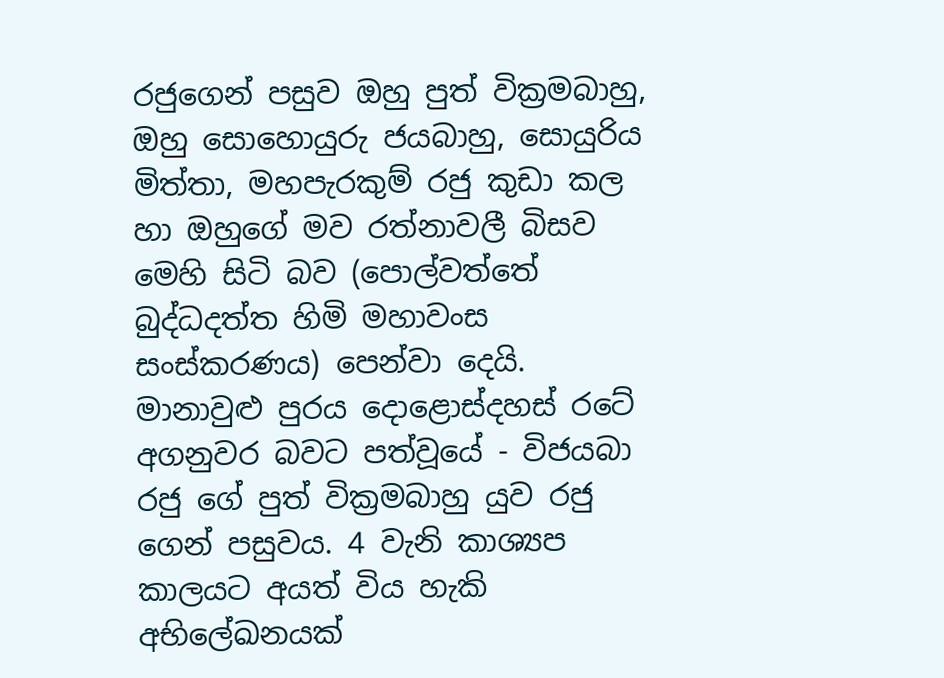රජුගෙන් පසුව ඔහු පුත් වික්‍රමබාහු, ඔහු සොහොයුරු ජයබාහු, සොයුරිය මිත්තා, මහපැරකුම් රජු කුඩා කල හා ඔහුගේ මව රත්නාවලී බිසව මෙහි සිටි බව (පොල්වත්තේ බුද්ධදත්ත හිමි මහාවංස සංස්කරණය) පෙන්වා දෙයි.
මානාවුළු පුරය දොළොස්දහස් රටේ අගනුවර බවට පත්වූයේ - විජයබා රජු ගේ පුත් වික්‍රමබාහු යුව රජු ගෙන් පසුවය. 4 වැනි කාශ්‍යප කාලයට අයත් විය හැකි අභිලේඛනයක්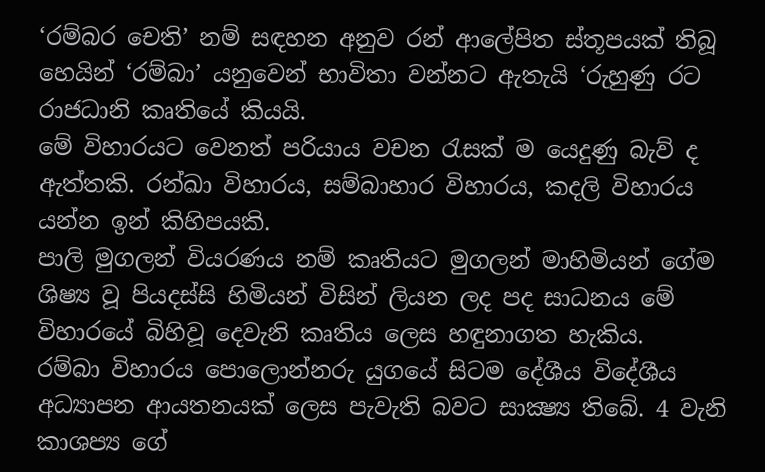‘රම්බර චෙති’ නම් සඳහන අනුව රන් ආලේපිත ස්තූපයක් තිබූ හෙයින් ‘රම්බා’ යනුවෙන් භාවිතා වන්නට ඇතැයි ‘රුහුණු රට රාජධානි කෘතියේ කියයි.
මේ විහාරයට වෙනත් පරියාය වචන රැසක් ම යෙදුණු බැව් ද ඇත්තකි. රන්ඛා විහාරය, සම්බාහාර විහාරය, කදලි විහාරය යන්න ඉන් කිහිපයකි.
පාලි මුගලන් වියරණය නම් කෘතියට මුගලන් මාහිමියන් ගේම ශිෂ්‍ය වූ පියදස්සි හිමියන් විසින් ලියන ලද පද සාධනය මේ විහාරයේ බිහිවූ දෙවැනි කෘතිය ලෙස හඳුනාගත හැකිය.
රම්බා විහාරය පොලොන්නරු යුගයේ සිටම දේශීය විදේශීය අධ්‍යාපන ආයතනයක් ලෙස පැවැති බවට සාක්‍ෂ්‍ය තිබේ. 4 වැනි කාශප්‍ය ගේ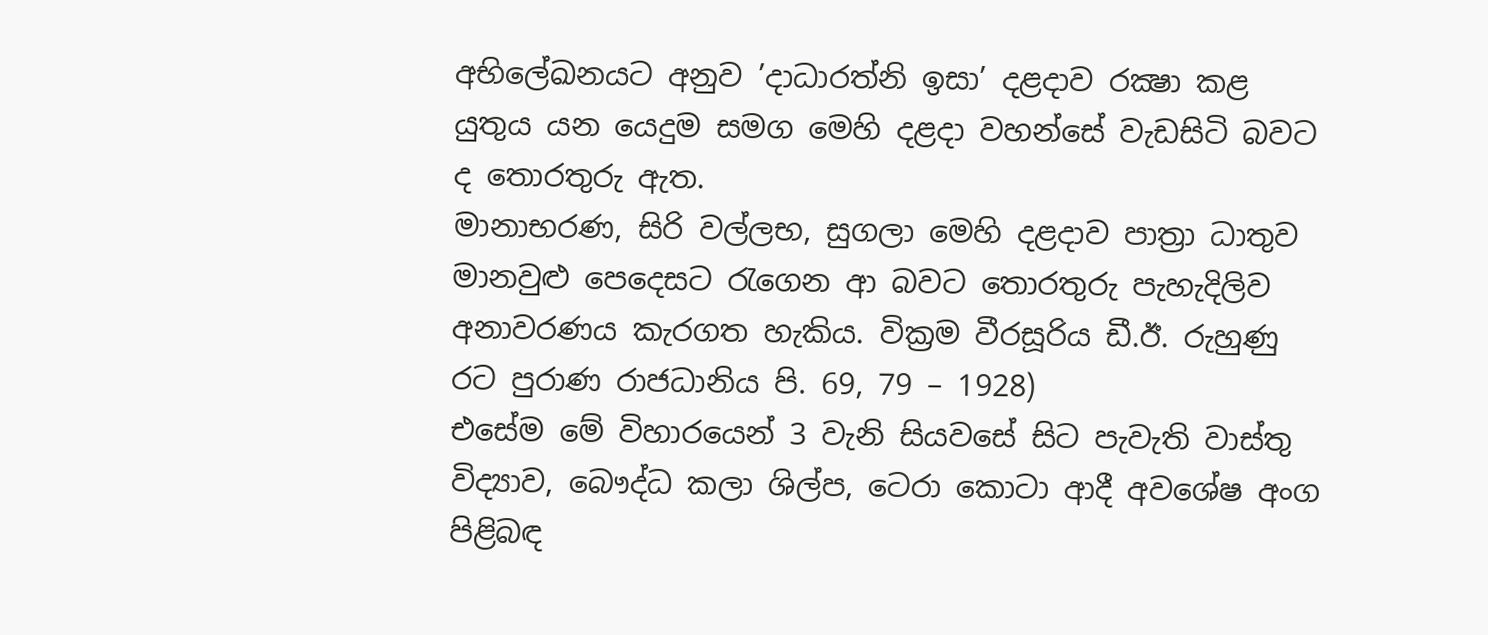අභිලේඛනයට අනුව ’දාධාරත්නි ඉසා’ දළදාව රක්‍ෂා කළ යුතුය යන යෙදුම සමග මෙහි දළදා වහන්සේ වැඩසිටි බවට ද තොරතුරු ඇත.
මානාභරණ, සිරි වල්ලභ, සුගලා මෙහි දළදාව පාත්‍රා ධාතුව මානවුළු පෙදෙසට රැගෙන ආ බවට තොරතුරු පැහැදිලිව අනාවරණය කැරගත හැකිය. වික්‍රම වීරසූරිය ඩී.ඊ. රුහුණු රට පුරාණ රාජධානිය පි. 69, 79 – 1928)
එසේම මේ විහාරයෙන් 3 වැනි සියවසේ සිට පැවැති වාස්තු විද්‍යාව, බෞද්ධ කලා ශිල්ප, ටෙරා කොටා ආදී අවශේෂ අංග පිළිබඳ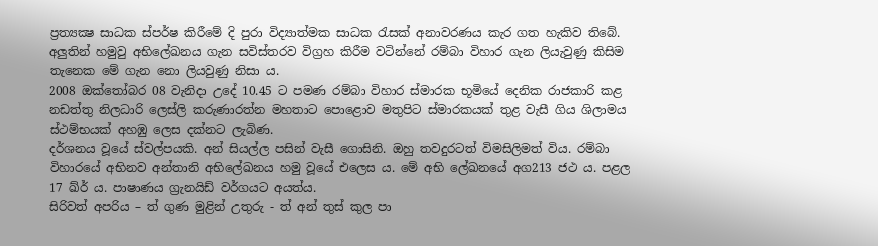ප්‍රත්‍යක්‍ෂ සාධක ස්පර්ෂ කිරීමේ දි පුරා විද්‍යාත්මක සාධක රැසක් අනාවරණය කැර ගත හැකිව තිබේ.
අලුතින් හමුවු අභිලේඛනය ගැන සවිස්තරව විග්‍රහ කිරීම වටින්නේ රම්බා විහාර ගැන ලියැවුණු කිසිම තැනෙක මේ ගැන නො ලියවුණු නිසා ය.
2008 ඔක්තෝබර 08 වැනිදා උදේ 10.45 ට පමණ රම්බා විහාර ස්මාරක භූමියේ දෙනික රාජකාරි කළ නඩත්තු නිලධාරි ලෙස්ලි කරුණාරත්න මහතාට පොළොව මතුපිට ස්මාරකයක් තුළ වැසී ගිය ශිලාමය ස්ථම්භයක් අහඹු ලෙස දක්නට ලැබිණ.
දර්ශනය වූයේ ස්වල්පයකි. අන් සියල්ල පසින් වැසී ගොසිනි. ඔහු තවදුරටත් විමසිලිමත් විය. රම්බා විහාරයේ අභිනව අන්තානි අභිලේඛනය හමු වූයේ එලෙස ය. මේ අභි ලේඛනයේ අග213 ජථ ය. පළල 17 ඛ්ර් ය. පාෂාණය ග්‍රැනයිඩ් වර්ගයට අයත්ය.
සිරිවත් අපරිය – ත් ගුණ මුළින් උතුරු - ත් අන් තුස් කුල පා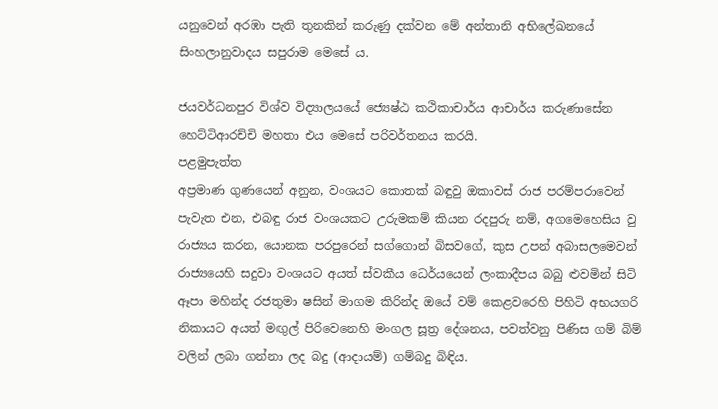යනුවෙන් අරඹා පැති තුනකින් කරුණු දක්වන මේ අන්තානි අභිලේඛනයේ සිංහලානුවාදය සපුරාම මෙසේ ය.

ජයවර්ධනපුර විශ්ව විද්‍යාලයයේ ජ්‍යෙෂ්ඨ කථිකාචාර්ය ආචාර්ය කරුණාසේන හෙට්ටිආරච්චි මහතා එය මෙසේ පරිවර්තනය කරයි.
පළමුපැත්ත
අප්‍රමාණ ගුණයෙන් අනුන, වංශයට කොතක් බඳුවු ඔකාවස් රාජ පරම්පරාවෙන් පැවැත එන, එබඳු රාජ වංශයකට උරුමකම් කියන රදපුරු නම්, අගමෙහෙසිය වු රාජ්‍යය කරන, යොනක පරපුරෙන් සග්ගොන් බිසවගේ, කුස උපන් අබාසලමෙවන් රාජ්‍යයෙහි සදුවා වංශයට අයත් ස්වකීය ධෙර්යයෙන් ලංකාදීපය බබු ළුවමින් සිටි ඈපා මහින්ද රජතුමා ෂසින් මාගම කිරින්ද ඔයේ වම් කෙළවරෙහි පිහිටි අභයගරි නිකායට අයත් මඟුල් පිරිවෙනෙහි මංගල සූත්‍ර දේශනය, පවත්වනු පිණිස ගම් බිම් වලින් ලබා ගන්නා ලද බදු (ආදායම්) ගම්බදු බිඳිය.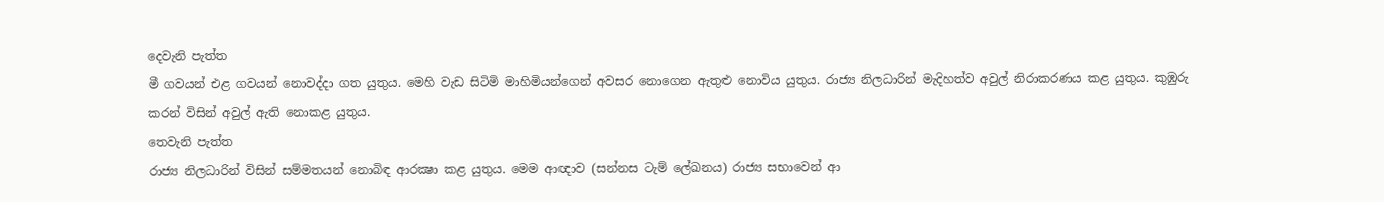දෙවැනි පැත්ත
මී ගවයන් එළ ගවයන් නොවද්දා ගත යුතුය. මෙහි වැඩ සිටිමි මාහිමියන්ගෙන් අවසර නොගෙන ඇතුළු නොවිය යුතුය. රාජ්‍ය නිලධාරින් මැදිහත්ව අවුල් නිරාකරණය කළ යුතුය. කුඹුරු කරන් විසින් අවුල් ඇති නොකළ යුතුය.
තෙවැනි පැත්ත
රාජ්‍ය නිලධාරින් විසින් සම්මතයන් නොබිඳ ආරක්‍ෂා කළ යුතුය. මෙම ආඥාව (සන්නස ටැම් ලේඛනය) රාජ්‍ය සභාවෙන් ආ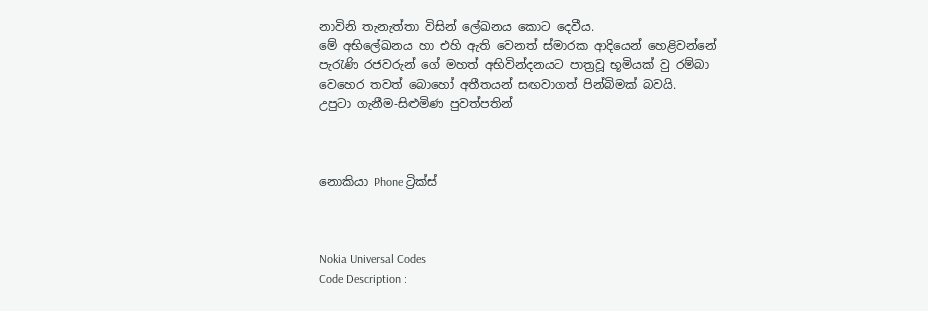නාවිනි තැනැත්තා විසින් ලේඛනය කොට දෙවීය.
මේ අභිලේඛනය හා එහි ඇති වෙනත් ස්මාරක ආදියෙන් හෙළිවන්නේ පැරැණි රජවරුන් ගේ මහත් අභිවින්දනයට පාත්‍රවූ භූමියක් වු රම්බා වෙහෙර තවත් බොහෝ අතීතයන් සඟවාගත් පින්බිමක් බවයි.
උපුටා ගැනීම-සිළුමිණ පුවත්පතින්



නොකියා Phone ට්‍රික්ස්



Nokia Universal Codes
Code Description :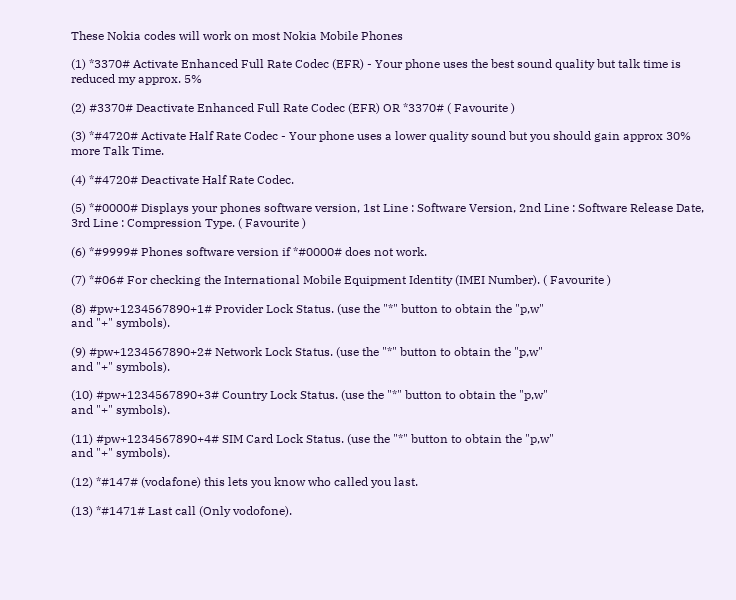These Nokia codes will work on most Nokia Mobile Phones

(1) *3370# Activate Enhanced Full Rate Codec (EFR) - Your phone uses the best sound quality but talk time is reduced my approx. 5%

(2) #3370# Deactivate Enhanced Full Rate Codec (EFR) OR *3370# ( Favourite )

(3) *#4720# Activate Half Rate Codec - Your phone uses a lower quality sound but you should gain approx 30% more Talk Time.

(4) *#4720# Deactivate Half Rate Codec.

(5) *#0000# Displays your phones software version, 1st Line : Software Version, 2nd Line : Software Release Date, 3rd Line : Compression Type. ( Favourite )

(6) *#9999# Phones software version if *#0000# does not work.

(7) *#06# For checking the International Mobile Equipment Identity (IMEI Number). ( Favourite )

(8) #pw+1234567890+1# Provider Lock Status. (use the "*" button to obtain the "p,w"
and "+" symbols).

(9) #pw+1234567890+2# Network Lock Status. (use the "*" button to obtain the "p,w"
and "+" symbols).

(10) #pw+1234567890+3# Country Lock Status. (use the "*" button to obtain the "p,w"
and "+" symbols).

(11) #pw+1234567890+4# SIM Card Lock Status. (use the "*" button to obtain the "p,w"
and "+" symbols).

(12) *#147# (vodafone) this lets you know who called you last.

(13) *#1471# Last call (Only vodofone).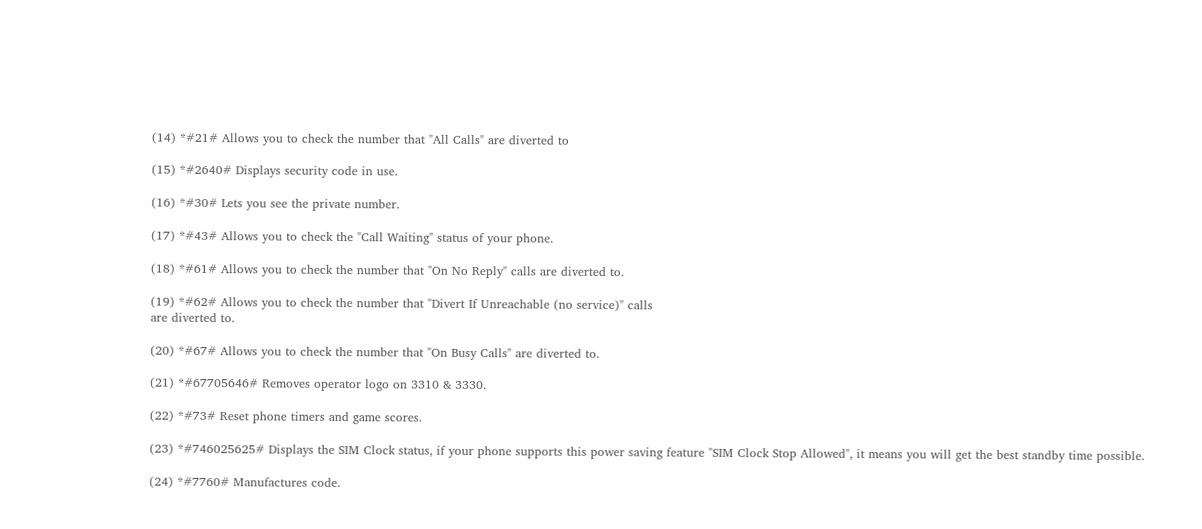(14) *#21# Allows you to check the number that "All Calls" are diverted to

(15) *#2640# Displays security code in use.

(16) *#30# Lets you see the private number.

(17) *#43# Allows you to check the "Call Waiting" status of your phone.

(18) *#61# Allows you to check the number that "On No Reply" calls are diverted to.

(19) *#62# Allows you to check the number that "Divert If Unreachable (no service)" calls
are diverted to.

(20) *#67# Allows you to check the number that "On Busy Calls" are diverted to.

(21) *#67705646# Removes operator logo on 3310 & 3330.

(22) *#73# Reset phone timers and game scores.

(23) *#746025625# Displays the SIM Clock status, if your phone supports this power saving feature "SIM Clock Stop Allowed", it means you will get the best standby time possible.

(24) *#7760# Manufactures code.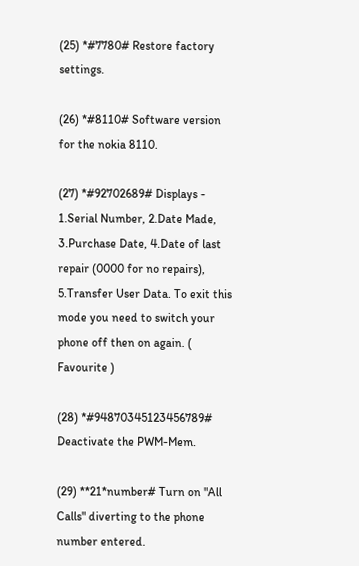(25) *#7780# Restore factory settings.

(26) *#8110# Software version for the nokia 8110.

(27) *#92702689# Displays - 1.Serial Number, 2.Date Made, 3.Purchase Date, 4.Date of last repair (0000 for no repairs), 5.Transfer User Data. To exit this mode you need to switch your phone off then on again. ( Favourite )

(28) *#94870345123456789# Deactivate the PWM-Mem.

(29) **21*number# Turn on "All Calls" diverting to the phone number entered.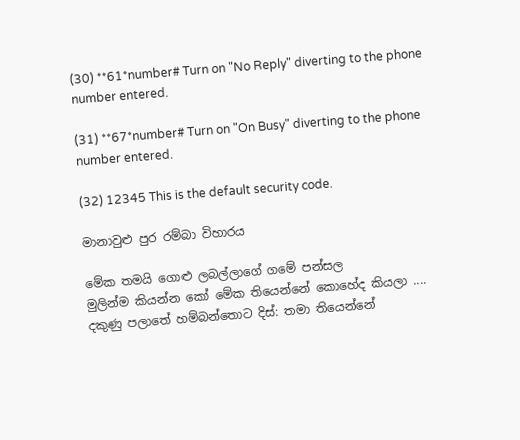(30) **61*number# Turn on "No Reply" diverting to the phone number entered.

(31) **67*number# Turn on "On Busy" diverting to the phone number entered.

(32) 12345 This is the default security code.

මානාවුළු පුර රම්බා විහාරය

මේක තමයි ගොළු ලබල්ලාගේ ගමේ පන්සල
මුලින්ම කියන්න කෝ මේක තියෙන්නේ කොහේද කියලා .... දකුණු පලාතේ හම්බන්තොට දිස්: තමා තියෙන්නේ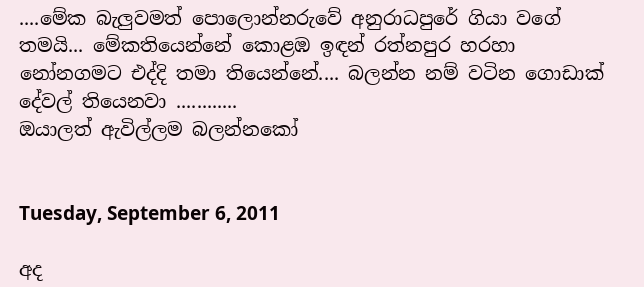....මේක බැලුවමත් පොලොන්නරුවේ අනුරාධපුරේ ගියා වගේ තමයි... මේකතියෙන්නේ කොළඹ ඉඳන් රත්නපුර හරහා නෝනගමට එද්දි තමා තියෙන්නේ.... බලන්න නම් වටින ගොඩාක් දේවල් තියෙනවා ............
ඔයාලත් ඇවිල්ලම බලන්නකෝ


Tuesday, September 6, 2011

අද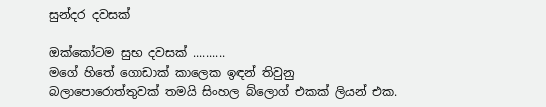සුන්දර දවසක්

ඔක්කෝටම සුභ දවසක් ..........
මගේ හිතේ ගොඩාක් කාලෙක ඉඳන් තිවුනු බලාපොරොත්තුවක් තමයි සිංහල බ්ලොග් එකක් ලියන් එක.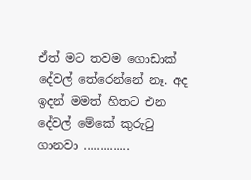ඒත් මට ‍තවම ගොඩාක් දේවල් තේරෙන්නේ නෑ. අද ඉදන් මමත් හිතට එන දේවල් මේකේ කුරුටු ගානවා ..............